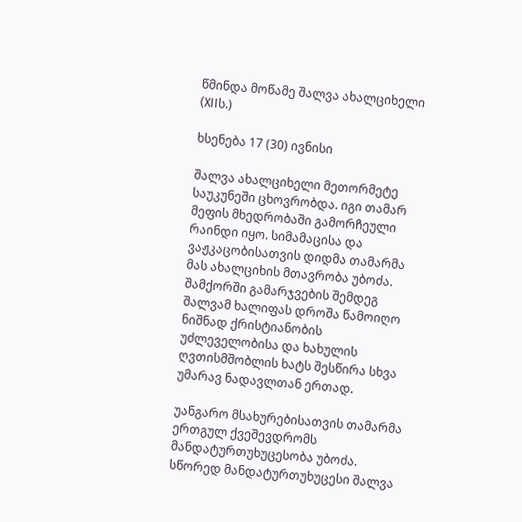წმინდა მოწამე შალვა ახალციხელი (XIIს.)

ხსენება 17 (30) ივნისი

შალვა ახალციხელი მეთორმეტე საუკუნეში ცხოვრობდა. იგი თამარ მეფის მხედრობაში გამორჩეული რაინდი იყო. სიმამაცისა და ვაჟკაცობისათვის დიდმა თამარმა მას ახალციხის მთავრობა უბოძა. შამქორში გამარჯვების შემდეგ შალვამ ხალიფას დროშა წამოიღო ნიშნად ქრისტიანობის უძლეველობისა და ხახულის ღვთისმშობლის ხატს შესწირა სხვა უმარავ ნადავლთან ერთად.

უანგარო მსახურებისათვის თამარმა ერთგულ ქვეშევდრომს მანდატურთუხუცესობა უბოძა. სწორედ მანდატურთუხუცესი შალვა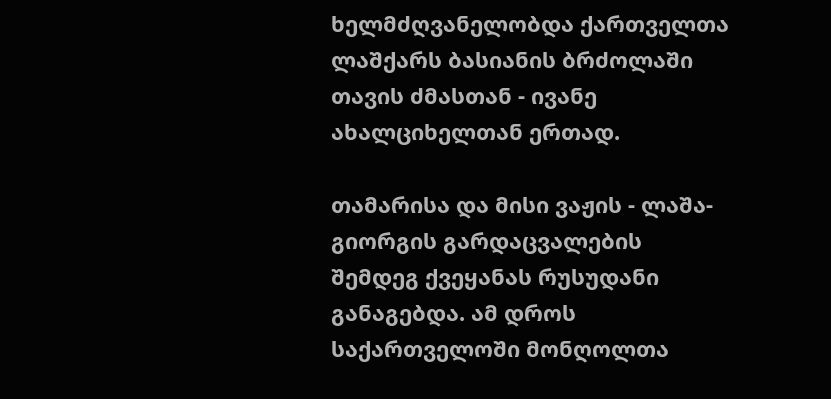ხელმძღვანელობდა ქართველთა ლაშქარს ბასიანის ბრძოლაში თავის ძმასთან - ივანე ახალციხელთან ერთად.

თამარისა და მისი ვაჟის - ლაშა-გიორგის გარდაცვალების შემდეგ ქვეყანას რუსუდანი განაგებდა. ამ დროს საქართველოში მონღოლთა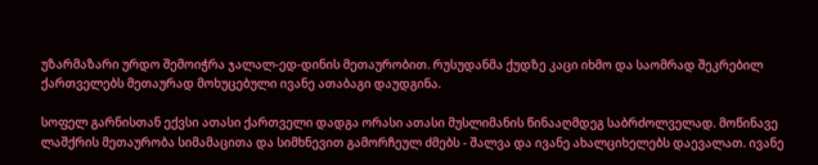უზარმაზარი ურდო შემოიჭრა ჯალალ-ედ-დინის მეთაურობით. რუსუდანმა ქუდზე კაცი იხმო და საომრად შეკრებილ ქართველებს მეთაურად მოხუცებული ივანე ათაბაგი დაუდგინა.

სოფელ გარნისთან ექვსი ათასი ქართველი დადგა ორასი ათასი მუსლიმანის წინააღმდეგ საბრძოლველად. მოწინავე ლაშქრის მეთაურობა სიმამაცითა და სიმხნევით გამორჩეულ ძმებს - შალვა და ივანე ახალციხელებს დაევალათ. ივანე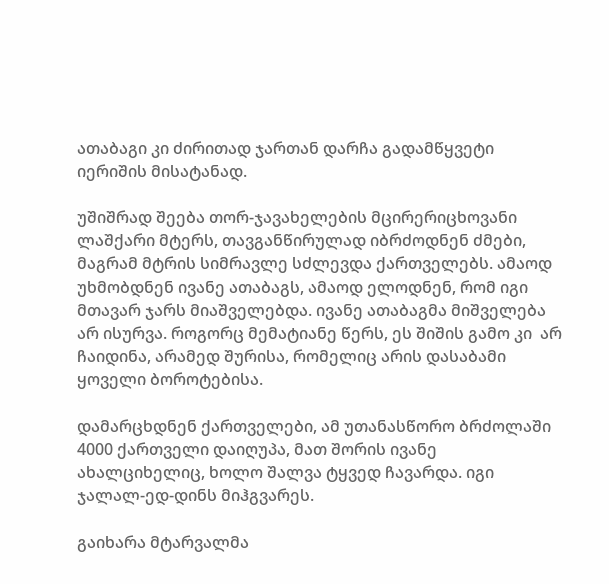ათაბაგი კი ძირითად ჯართან დარჩა გადამწყვეტი იერიშის მისატანად.

უშიშრად შეება თორ-ჯავახელების მცირერიცხოვანი ლაშქარი მტერს, თავგანწირულად იბრძოდნენ ძმები, მაგრამ მტრის სიმრავლე სძლევდა ქართველებს. ამაოდ უხმობდნენ ივანე ათაბაგს, ამაოდ ელოდნენ, რომ იგი მთავარ ჯარს მიაშველებდა. ივანე ათაბაგმა მიშველება არ ისურვა. როგორც მემატიანე წერს, ეს შიშის გამო კი  არ ჩაიდინა, არამედ შურისა, რომელიც არის დასაბამი ყოველი ბოროტებისა.

დამარცხდნენ ქართველები, ამ უთანასწორო ბრძოლაში 4000 ქართველი დაიღუპა, მათ შორის ივანე ახალციხელიც, ხოლო შალვა ტყვედ ჩავარდა. იგი ჯალალ-ედ-დინს მიჰგვარეს.

გაიხარა მტარვალმა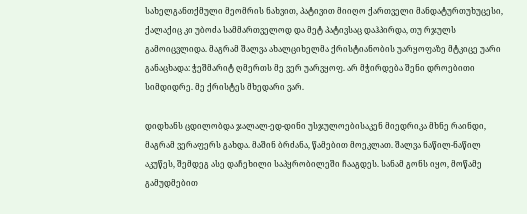სახელგანთქმული მეომრის ნახვით, პატივით მიიღო ქართველი მანდატურთუხუცესი, ქალაქიც კი უბოძა სამმართველოდ და მეტ პატივსაც დაჰპირდა, თუ რჯულს გამოიცვლიდა. მაგრამ შალვა ახალციხელმა ქრისტიანობის უარყოფაზე მტკიცე უარი განაცხადა: ჭეშმარიტ ღმერთს მე ვერ უარვყოფ. არ მჭირდება შენი დროებითი სიმდიდრე. მე ქრისტეს მხედარი ვარ.

დიდხანს ცდილობდა ჯალალ-ედ-დინი უსჯულოებისაკენ მიედრიკა მხნე რაინდი, მაგრამ ვერაფერს გახდა. მაშინ ბრძანა, წამებით მოეკლათ. შალვა ნაწილ-ნაწილ აკუწეს, შემდეგ ასე დაჩეხილი საპყრობილეში ჩააგდეს. სანამ გონს იყო, მოწამე გამუდმებით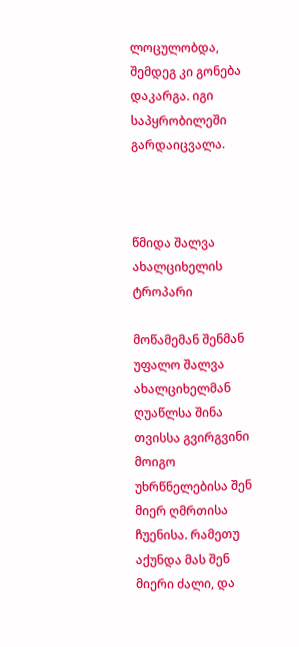ლოცულობდა, შემდეგ კი გონება დაკარგა. იგი საპყრობილეში გარდაიცვალა.



წმიდა შალვა ახალციხელის
ტროპარი

მოწამემან შენმან უფალო შალვა ახალციხელმან ღუაწლსა შინა თვისსა გვირგვინი მოიგო უხრწნელებისა შენ მიერ ღმრთისა ჩუენისა. რამეთუ აქუნდა მას შენ მიერი ძალი, და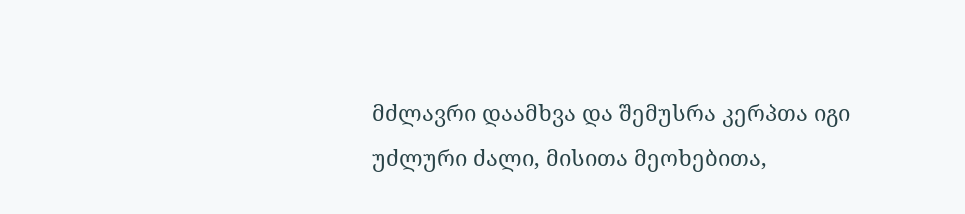მძლავრი დაამხვა და შემუსრა კერპთა იგი უძლური ძალი, მისითა მეოხებითა,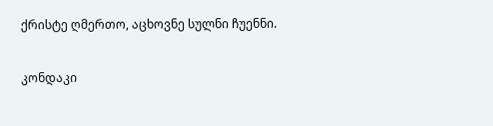ქრისტე ღმერთო, აცხოვნე სულნი ჩუენნი.

კონდაკი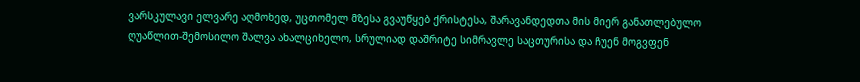ვარსკულავი ელვარე აღმოხედ, უცთომელ მზესა გვაუწყებ ქრისტესა, შარავანდედთა მის მიერ განათლებულო ღუაწლით-შემოსილო შალვა ახალციხელო, სრულიად დაშრიტე სიმრავლე საცთურისა და ჩუენ მოგვფენ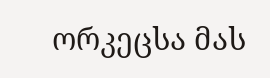ორკეცსა მას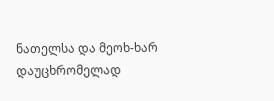ნათელსა და მეოხ-ხარ დაუცხრომელად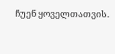ჩუენ ყოველთათვის.